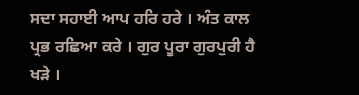ਸਦਾ ਸਹਾਈ ਆਪ ਹਰਿ ਹਰੇ । ਅੰਤ ਕਾਲ ਪ੍ਰਭ ਰਛਿਆ ਕਰੇ । ਗੁਰ ਪੂਰਾ ਗੁਰਪੁਰੀ ਹੈ ਖੜੇ ।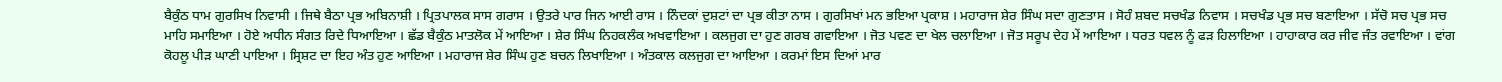ਬੈਕੁੰਠ ਧਾਮ ਗੁਰਸਿਖ ਨਿਵਾਸੀ । ਜਿਥੇ ਬੈਠਾ ਪ੍ਰਭ ਅਬਿਨਾਸ਼ੀ । ਪ੍ਰਿਤਪਾਲਕ ਸਾਸ ਗਰਾਸ । ਉਤਰੇ ਪਾਰ ਜਿਨ ਆਈ ਰਾਸ । ਨਿੰਦਕਾਂ ਦੁਸ਼ਟਾਂ ਦਾ ਪ੍ਰਭ ਕੀਤਾ ਨਾਸ । ਗੁਰਸਿਖਾਂ ਮਨ ਭਇਆ ਪ੍ਰਕਾਸ਼ । ਮਹਾਰਾਜ ਸ਼ੇਰ ਸਿੰਘ ਸਦਾ ਗੁਣਤਾਸ । ਸੋਹੰ ਸ਼ਬਦ ਸਚਖੰਡ ਨਿਵਾਸ । ਸਚਖੰਡ ਪ੍ਰਭ ਸਚ ਬਣਾਇਆ । ਸੱਚੋ ਸਚ ਪ੍ਰਭ ਸਚ ਮਾਹਿ ਸਮਾਇਆ । ਹੋਏ ਅਧੀਨ ਸੰਗਤ ਰਿਦੇ ਧਿਆਇਆ । ਛੱਡ ਬੈਕੁੰਠ ਮਾਤਲੋਕ ਮੇਂ ਆਇਆ । ਸ਼ੇਰ ਸਿੰਘ ਨਿਹਕਲੰਕ ਅਖਵਾਇਆ । ਕਲਜੁਗ ਦਾ ਹੁਣ ਗਰਬ ਗਵਾਇਆ । ਜੋਤ ਪਵਣ ਦਾ ਖੇਲ ਚਲਾਇਆ । ਜੋਤ ਸਰੂਪ ਦੇਹ ਮੇਂ ਆਇਆ । ਧਰਤ ਧਵਲ ਨੂੰ ਫੜ ਹਿਲਾਇਆ । ਹਾਹਾਕਾਰ ਕਰ ਜੀਵ ਜੰਤ ਰਵਾਇਆ । ਵਾਂਗ ਕੋਹਲੂ ਪੀੜ ਘਾਣੀ ਪਾਇਆ । ਸ੍ਰਿਸ਼ਟ ਦਾ ਇਹ ਅੰਤ ਹੁਣ ਆਇਆ । ਮਹਾਰਾਜ ਸ਼ੇਰ ਸਿੰਘ ਹੁਣ ਬਚਨ ਲਿਖਾਇਆ । ਅੰਤਕਾਲ ਕਲਜੁਗ ਦਾ ਆਇਆ । ਕਰਮਾਂ ਇਸ ਦਿਆਂ ਮਾਰ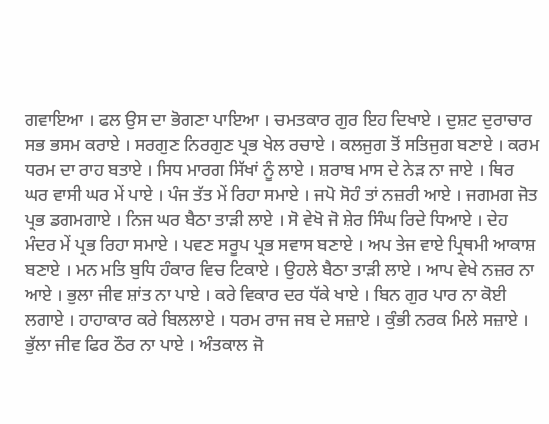ਗਵਾਇਆ । ਫਲ ਉਸ ਦਾ ਭੋਗਣਾ ਪਾਇਆ । ਚਮਤਕਾਰ ਗੁਰ ਇਹ ਦਿਖਾਏ । ਦੁਸ਼ਟ ਦੁਰਾਚਾਰ ਸਭ ਭਸਮ ਕਰਾਏ । ਸਰਗੁਣ ਨਿਰਗੁਣ ਪ੍ਰਭ ਖੇਲ ਰਚਾਏ । ਕਲਜੁਗ ਤੋਂ ਸਤਿਜੁਗ ਬਣਾਏ । ਕਰਮ ਧਰਮ ਦਾ ਰਾਹ ਬਤਾਏ । ਸਿਧ ਮਾਰਗ ਸਿੱਖਾਂ ਨੂੰ ਲਾਏ । ਸ਼ਰਾਬ ਮਾਸ ਦੇ ਨੇੜ ਨਾ ਜਾਏ । ਥਿਰ ਘਰ ਵਾਸੀ ਘਰ ਮੇਂ ਪਾਏ । ਪੰਜ ਤੱਤ ਮੇਂ ਰਿਹਾ ਸਮਾਏ । ਜਪੋ ਸੋਹੰ ਤਾਂ ਨਜ਼ਰੀ ਆਏ । ਜਗਮਗ ਜੋਤ ਪ੍ਰਭ ਡਗਮਗਾਏ । ਨਿਜ ਘਰ ਬੈਠਾ ਤਾੜੀ ਲਾਏ । ਸੋ ਵੇਖੋ ਜੋ ਸ਼ੇਰ ਸਿੰਘ ਰਿਦੇ ਧਿਆਏ । ਦੇਹ ਮੰਦਰ ਮੇਂ ਪ੍ਰਭ ਰਿਹਾ ਸਮਾਏ । ਪਵਣ ਸਰੂਪ ਪ੍ਰਭ ਸਵਾਸ ਬਣਾਏ । ਅਪ ਤੇਜ ਵਾਏ ਪ੍ਰਿਥਮੀ ਆਕਾਸ਼ ਬਣਾਏ । ਮਨ ਮਤਿ ਬੁਧਿ ਹੰਕਾਰ ਵਿਚ ਟਿਕਾਏ । ਉਹਲੇ ਬੈਠਾ ਤਾੜੀ ਲਾਏ । ਆਪ ਵੇਖੇ ਨਜ਼ਰ ਨਾ ਆਏ । ਭੁਲਾ ਜੀਵ ਸ਼ਾਂਤ ਨਾ ਪਾਏ । ਕਰੇ ਵਿਕਾਰ ਦਰ ਧੱਕੇ ਖਾਏ । ਬਿਨ ਗੁਰ ਪਾਰ ਨਾ ਕੋਈ ਲਗਾਏ । ਹਾਹਾਕਾਰ ਕਰੇ ਬਿਲਲਾਏ । ਧਰਮ ਰਾਜ ਜਬ ਦੇ ਸਜ਼ਾਏ । ਕੁੰਭੀ ਨਰਕ ਮਿਲੇ ਸਜ਼ਾਏ । ਭੁੱਲਾ ਜੀਵ ਫਿਰ ਠੌਰ ਨਾ ਪਾਏ । ਅੰਤਕਾਲ ਜੋ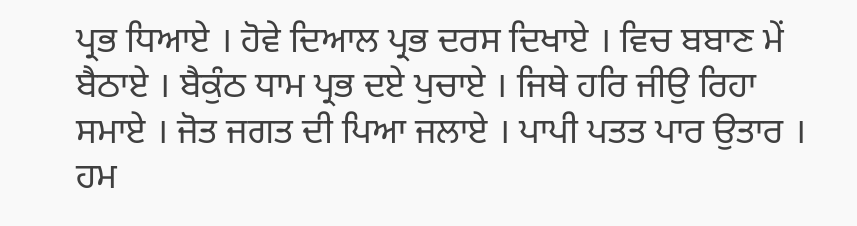ਪ੍ਰਭ ਧਿਆਏ । ਹੋਵੇ ਦਿਆਲ ਪ੍ਰਭ ਦਰਸ ਦਿਖਾਏ । ਵਿਚ ਬਬਾਣ ਮੇਂ ਬੈਠਾਏ । ਬੈਕੁੰਠ ਧਾਮ ਪ੍ਰਭ ਦਏ ਪੁਚਾਏ । ਜਿਥੇ ਹਰਿ ਜੀਉ ਰਿਹਾ ਸਮਾਏ । ਜੋਤ ਜਗਤ ਦੀ ਪਿਆ ਜਲਾਏ । ਪਾਪੀ ਪਤਤ ਪਾਰ ਉਤਾਰ । ਹਮ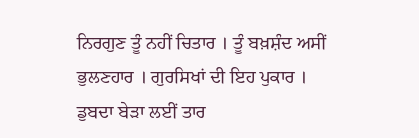ਨਿਰਗੁਣ ਤੂੰ ਨਹੀਂ ਚਿਤਾਰ । ਤੂੰ ਬਖ਼ਸ਼ੰਦ ਅਸੀਂ ਭੁਲਣਹਾਰ । ਗੁਰਸਿਖਾਂ ਦੀ ਇਹ ਪੁਕਾਰ । ਡੁਬਦਾ ਬੇੜਾ ਲਈਂ ਤਾਰ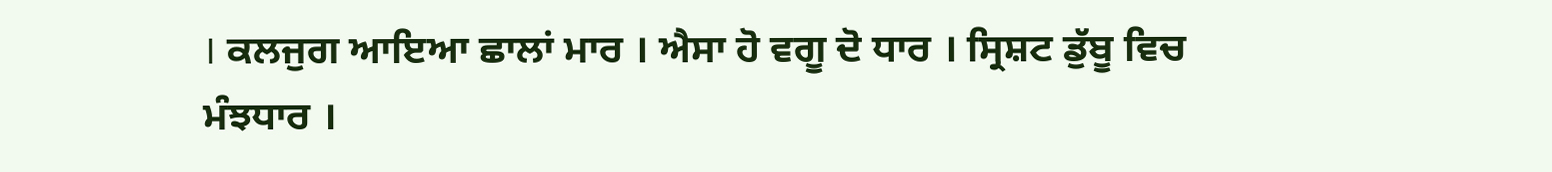। ਕਲਜੁਗ ਆਇਆ ਛਾਲਾਂ ਮਾਰ । ਐਸਾ ਹੋ ਵਗੂ ਦੋ ਧਾਰ । ਸ੍ਰਿਸ਼ਟ ਡੁੱਬੂ ਵਿਚ ਮੰਝਧਾਰ ।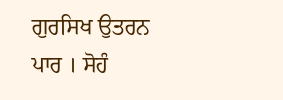ਗੁਰਸਿਖ ਉਤਰਨ ਪਾਰ । ਸੋਹੰ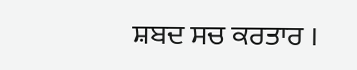ਸ਼ਬਦ ਸਚ ਕਰਤਾਰ ।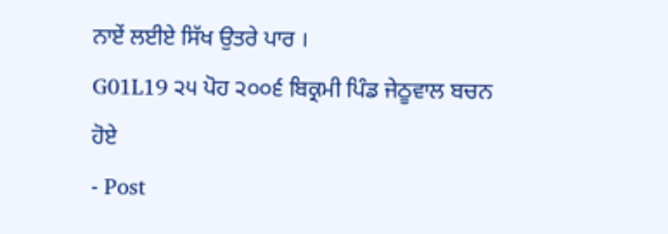ਨਾਏਂ ਲਈਏ ਸਿੱਖ ਉਤਰੇ ਪਾਰ ।
G01L19 ੨੫ ਪੋਹ ੨੦੦੬ ਬਿਕ੍ਰਮੀ ਪਿੰਡ ਜੇਠੂਵਾਲ ਬਚਨ ਹੋਏ
- Post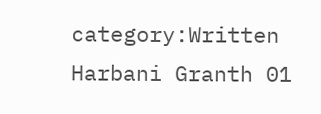category:Written Harbani Granth 01